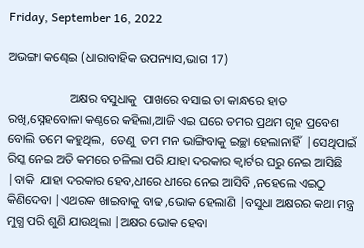Friday, September 16, 2022

ଅଭଙ୍ଗା କଣ୍ଢେଇ (ଧାରାବାହିକ ଉପନ୍ୟାସ,ଭାଗ 17)

                    ଅକ୍ଷର ବସୁଧାକୁ  ପାଖରେ ବସାଇ ତା କାନ୍ଧରେ ହାତ ରଖି,ସ୍ନେହବୋଳା କଣ୍ଠରେ କହିଲା,ଆଜି ଏଇ ଘରେ ତମର ପ୍ରଥମ ଗୃହ ପ୍ରବେଶ ବୋଲି ତମେ କହୁଥିଲ,  ତେଣୁ  ତମ ମନ ଭାଙ୍ଗିବାକୁ ଇଚ୍ଛା ହେଲାନାହିଁ  |ସେଥିପାଇଁ ରିସ୍କ ନେଇ ଅତି କମରେ ଚଳିଲା ପରି ଯାହା ଦରକାର କ୍ୱାର୍ଟର ଘରୁ ନେଇ ଆସିଛି |ବାକି  ଯାହା ଦରକାର ହେବ,ଧୀରେ ଧୀରେ ନେଇ ଆସିବି ,ନହେଲେ ଏଇଠୁ କିଣିଦେବା |ଏଥରକ ଖାଇବାକୁ ବାଢ ,ଭୋକ ହେଲାଣି |ବସୁଧା ଅକ୍ଷରର କଥା ମନ୍ତ୍ର ମୁଗ୍ଧ ପରି ଶୁଣି ଯାଉଥିଲା |ଅକ୍ଷର ଭୋକ ହେବା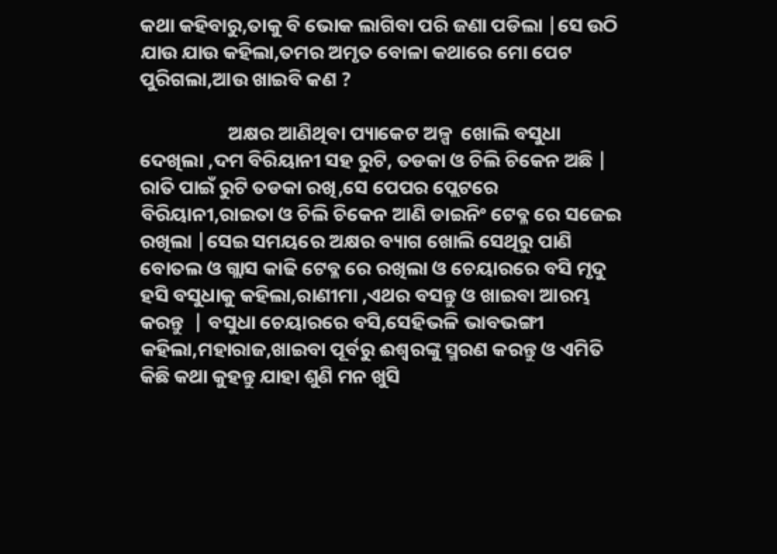କଥା କହିବାରୁ,ତାକୁ ବି ଭୋକ ଲାଗିବା ପରି ଜଣା ପଡିଲା |ସେ ଉଠି ଯାଉ ଯାଉ କହିଲା,ତମର ଅମୃତ ବୋଳା କଥାରେ ମୋ ପେଟ ପୁରିଗଲା,ଆଉ ଖାଇବି କଣ ?

                    ଅକ୍ଷର ଆଣିଥିବା ପ୍ୟାକେଟ ଅଳ୍ପ  ଖୋଲି ବସୁଧା ଦେଖିଲା ,ଦମ ବିରିୟାନୀ ସହ ରୁଟି, ତଡକା ଓ ଚିଲି ଚିକେନ ଅଛି |  ରାତି ପାଇଁ ରୁଟି ତଡକା ରଖି,ସେ ପେପର ପ୍ଲେଟରେ ବିରିୟାନୀ,ରାଇତା ଓ ଚିଲି ଚିକେନ ଆଣି ଡାଇନିଂ ଟେବ୍ଳ ରେ ସଜେଇ ରଖିଲା |ସେଇ ସମୟରେ ଅକ୍ଷର ବ୍ୟାଗ ଖୋଲି ସେଥିରୁ ପାଣି ବୋତଲ ଓ ଗ୍ଲାସ କାଢି ଟେବ୍ଳ ରେ ରଖିଲା ଓ ଚେୟାରରେ ବସି ମୃଦୁ ହସି ବସୁଧାକୁ କହିଲା,ରାଣୀମା ,ଏଥର ବସନ୍ତୁ ଓ ଖାଇବା ଆରମ୍ଭ କରନ୍ତୁ  | ବସୁଧା ଚେୟାରରେ ବସି,ସେହିଭଳି ଭାବଭଙ୍ଗୀ କହିଲା,ମହାରାଜ,ଖାଇବା ପୂର୍ବରୁ ଈଶ୍ୱରଙ୍କୁ ସ୍ମରଣ କରନ୍ତୁ ଓ ଏମିତି କିଛି କଥା କୁହନ୍ତୁ ଯାହା ଶୁଣି ମନ ଖୁସି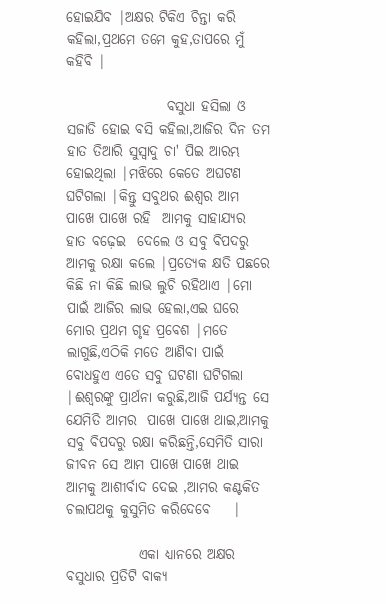ହୋଇଯିବ |ଅକ୍ଷର ଟିକିଏ ଚିନ୍ତା କରି କହିଲା,ପ୍ରଥମେ ତମେ କୁହ,ତାପରେ ମୁଁ କହିବି |

                  ବସୁଧା ହସିଲା ଓ ସଜାଡି ହୋଇ ବସି କହିଲା,ଆଜିର ଦିନ ତମ ହାତ ତିଆରି ସୁସ୍ୱାଦୁ ଚା' ପିଇ ଆରମ୍ଭ ହୋଇଥିଲା |ମଝିରେ କେତେ ଅଘଟଣ ଘଟିଗଲା |କିନ୍ତୁ ସବୁଥର ଈଶ୍ୱର ଆମ ପାଖେ ପାଖେ ରହି  ଆମକୁ ସାହାଯ୍ୟର ହାତ ବଢ଼େଇ  ଦେଲେ ଓ ସବୁ ବିପଦରୁ  ଆମକୁ ରକ୍ଷା କଲେ |ପ୍ରତ୍ୟେକ କ୍ଷତି ପଛରେ କିଛି ନା କିଛି ଲାଭ ଲୁଚି ରହିଥାଏ |ମୋ ପାଇଁ ଆଜିର ଲାଭ ହେଲା,ଏଇ ଘରେ ମୋର ପ୍ରଥମ ଗୃହ ପ୍ରବେଶ |ମତେ ଲାଗୁଛି,ଏଠିକି ମତେ ଆଣିବା ପାଇଁ ବୋଧହୁଏ ଏତେ ସବୁ ଘଟଣା ଘଟିଗଲା |ଈଶ୍ୱରଙ୍କୁ ପ୍ରାର୍ଥନା କରୁଛି,ଆଜି ପର୍ଯ୍ୟନ୍ତ ସେ ଯେମିତି ଆମର  ପାଖେ ପାଖେ ଥାଇ,ଆମକୁ ସବୁ ବିପଦରୁ ରକ୍ଷା କରିଛନ୍ତି,ସେମିତି ସାରା ଜୀବନ ସେ ଆମ ପାଖେ ପାଖେ ଥାଇ ଆମକୁ ଆଶୀର୍ବାଦ ଦେଇ ,ଆମର କଣ୍ଟକିତ ଚଲାପଥକୁ କୁସୁମିତ କରିଦେବେ    |

             ଏକା ଧ୍ୟାନରେ ଅକ୍ଷର ବସୁଧାର ପ୍ରତିଟି ବାକ୍ୟ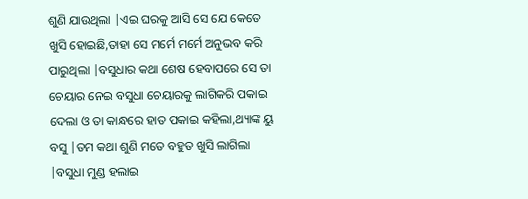ଶୁଣି ଯାଉଥିଲା |ଏଇ ଘରକୁ ଆସି ସେ ଯେ କେତେ ଖୁସି ହୋଇଛି,ତାହା ସେ ମର୍ମେ ମର୍ମେ ଅନୁଭବ କରି ପାରୁଥିଲା |ବସୁଧାର କଥା ଶେଷ ହେବାପରେ ସେ ତା ଚେୟାର ନେଇ ବସୁଧା ଚେୟାରକୁ ଲାଗିକରି ପକାଇ ଦେଲା ଓ ତା କାନ୍ଧରେ ହାତ ପକାଇ କହିଲା,ଥ୍ୟାଙ୍କ ୟୁ ବସୁ |ତମ କଥା ଶୁଣି ମତେ ବହୁତ ଖୁସି ଲାଗିଲା |ବସୁଧା ମୁଣ୍ଡ ହଲାଇ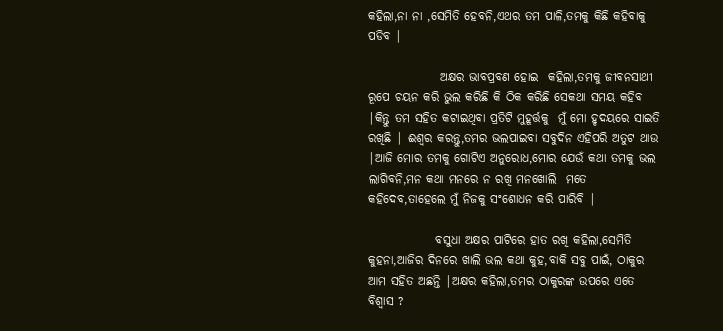କହିଲା,ନା ନା ,ସେମିତି ହେବନି,ଏଥର ତମ ପାଳି,ତମକୁ କିଛି କହିବାକୁ ପଡିବ |

               ଅକ୍ଷର ଭାବପ୍ରବଣ ହୋଇ  କହିଲା,ତମକୁ ଜୀବନସାଥୀ ରୂପେ ଚୟନ କରି ଭୁଲ କରିଛି କି ଠିକ କରିଛି ସେକଥା ସମୟ କହିବ |କିନ୍ତୁ ତମ ସହିତ କଟାଇଥିବା ପ୍ରତିଟି ମୁହୂର୍ତ୍ତକୁ  ମୁଁ ମୋ ହୃଦୟରେ ସାଇତି ରଖିଛି | ଈଶ୍ୱର କରନ୍ତୁ,ତମର ଭଲପାଇବା ସବୁଦିନ ଏହିପରି ଅତୁଟ ଥାଉ  |ଆଜି ମୋର ତମକୁ ଗୋଟିଏ ଅନୁରୋଧ,ମୋର ଯେଉଁ କଥା ତମକୁ ଭଲ ଲାଗିବନି,ମନ କଥା ମନରେ ନ ରଖି ମନଖୋଲି  ମତେ କହିଦେବ,ତାହେଲେ ମୁଁ ନିଜକୁ ସଂଶୋଧନ କରି ପାରିବି |

              ବସୁଧା ଅକ୍ଷର ପାଟିରେ ହାତ ରଖି କହିଲା,ସେମିତି କୁହନା,ଆଜିର ଦିନରେ ଖାଲି ଭଲ କଥା କୁହ,ବାକି ସବୁ ପାଇଁ, ଠାକୁର ଆମ ସହିତ ଅଛନ୍ତି |ଅକ୍ଷର କହିଲା,ତମର ଠାକୁରଙ୍କ ଉପରେ ଏତେ ବିଶ୍ୱାସ ?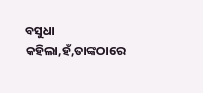ବସୁଧା କହିଲା,ହଁ,ତାଙ୍କଠାରେ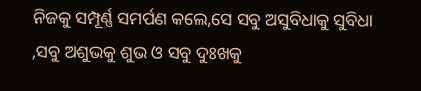ନିଜକୁ ସମ୍ପୂର୍ଣ୍ଣ ସମର୍ପଣ କଲେ,ସେ ସବୁ ଅସୁବିଧାକୁ ସୁବିଧା ,ସବୁ ଅଶୁଭକୁ ଶୁଭ ଓ ସବୁ ଦୁଃଖକୁ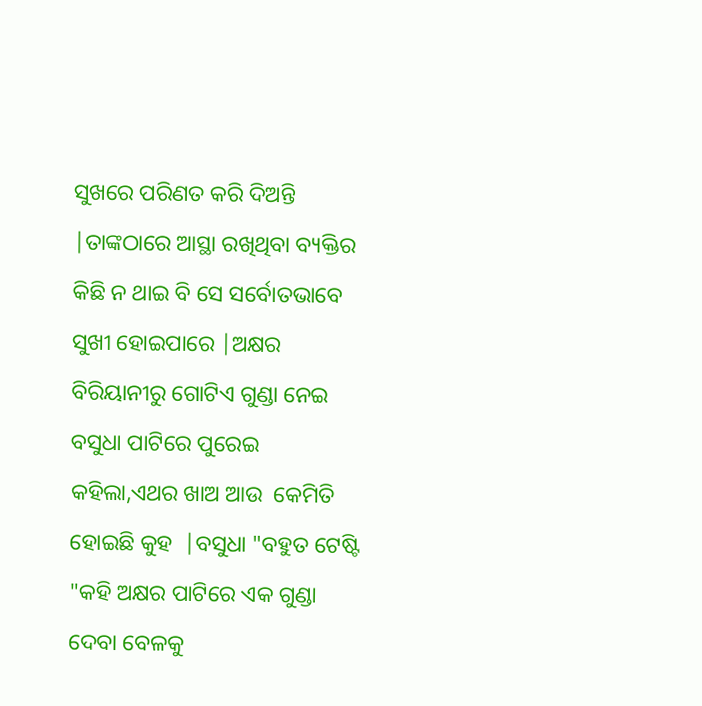ସୁଖରେ ପରିଣତ କରି ଦିଅନ୍ତି |ତାଙ୍କଠାରେ ଆସ୍ଥା ରଖିଥିବା ବ୍ୟକ୍ତିର କିଛି ନ ଥାଇ ବି ସେ ସର୍ବୋତଭାବେ ସୁଖୀ ହୋଇପାରେ |ଅକ୍ଷର ବିରିୟାନୀରୁ ଗୋଟିଏ ଗୁଣ୍ଡା ନେଇ ବସୁଧା ପାଟିରେ ପୁରେଇ କହିଲା,ଏଥର ଖାଅ ଆଉ  କେମିତି ହୋଇଛି କୁହ  |ବସୁଧା "ବହୁତ ଟେଷ୍ଟି "କହି ଅକ୍ଷର ପାଟିରେ ଏକ ଗୁଣ୍ଡା ଦେବା ବେଳକୁ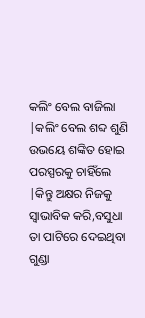କଲିଂ ବେଲ ବାଜିଲା |କଲିଂ ବେଲ ଶବ୍ଦ ଶୁଣି ଉଭୟେ ଶଙ୍କିତ ହୋଇ ପରସ୍ପରକୁ ଚାହିଁଲେ |କିନ୍ତୁ ଅକ୍ଷର ନିଜକୁ ସ୍ୱାଭାବିକ କରି,ବସୁଧା ତା ପାଟିରେ ଦେଇଥିବା ଗୁଣ୍ଡା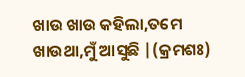ଖାଉ ଖାଉ କହିଲା,ତମେ ଖାଉଥା,ମୁଁ ଆସୁଛି |(କ୍ରମଶଃ)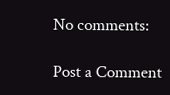No comments:

Post a Comment